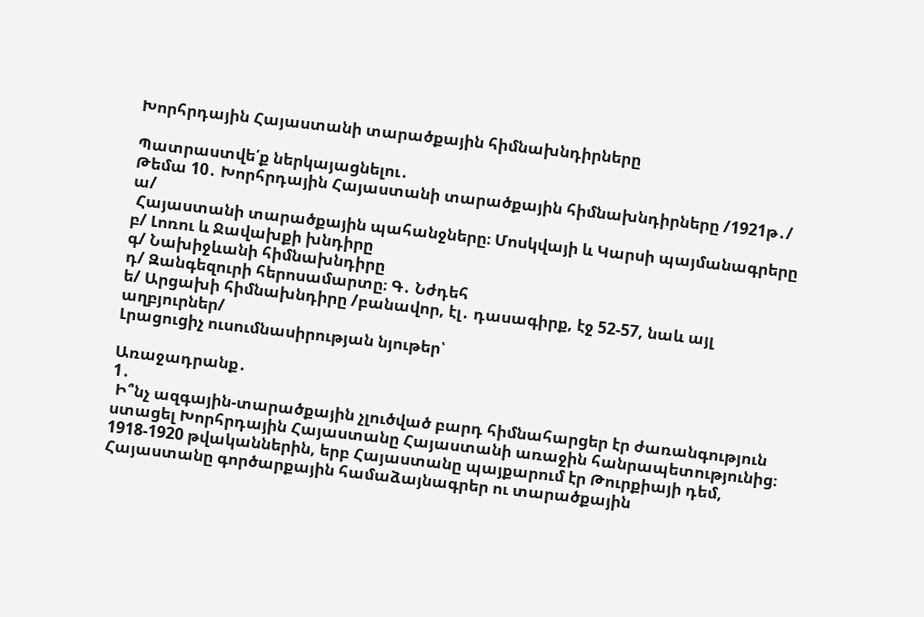Խորհրդային Հայաստանի տարածքային հիմնախնդիրները

Պատրաստվե՛ք ներկայացնելու․
Թեմա 10․ Խորհրդային Հայաստանի տարածքային հիմնախնդիրները /1921թ․/
ա/
 Հայաստանի տարածքային պահանջները։ Մոսկվայի և Կարսի պայմանագրերը
բ/ Լոռու և Ջավախքի խնդիրը
գ/ Նախիջևանի հիմնախնդիրը
դ/ Զանգեզուրի հերոսամարտը։ Գ․ Նժդեհ
ե/ Արցախի հիմնախնդիրը /բանավոր, էլ․ դասագիրք, էջ 52-57, նաև այլ աղբյուրներ/
Լրացուցիչ ուսումնասիրության նյութեր՝

Առաջադրանք․
1․
 Ի՞նչ ազգային-տարածքային չլուծված բարդ հիմնահարցեր էր ժառանգություն ստացել Խորհրդային Հայաստանը Հայաստանի առաջին հանրապետությունից։
1918-1920 թվականներին, երբ Հայաստանը պայքարում էր Թուրքիայի դեմ, Հայաստանը գործարքային համաձայնագրեր ու տարածքային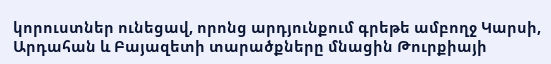կորուստներ ունեցավ, որոնց արդյունքում գրեթե ամբողջ Կարսի, Արդահան և Բայազետի տարածքները մնացին Թուրքիայի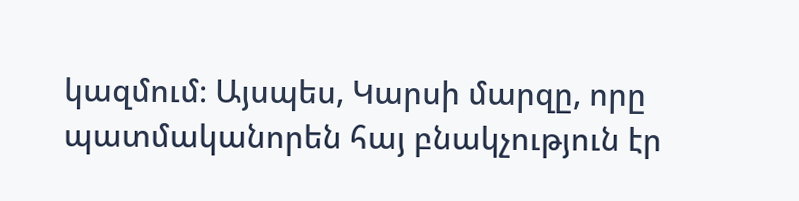կազմում։ Այսպես, Կարսի մարզը, որը պատմականորեն հայ բնակչություն էր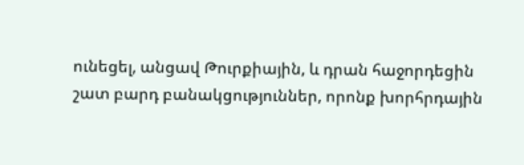ունեցել, անցավ Թուրքիային, և դրան հաջորդեցին շատ բարդ բանակցություններ, որոնք խորհրդային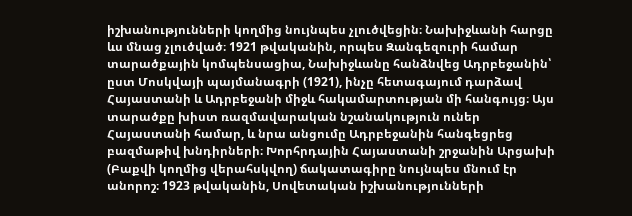իշխանությունների կողմից նույնպես չլուծվեցին։ Նախիջևանի հարցը ևս մնաց չլուծված։ 1921 թվականին, որպես Զանգեզուրի համար տարածքային կոմպենսացիա, Նախիջևանը հանձնվեց Ադրբեջանին՝ ըստ Մոսկվայի պայմանագրի (1921), ինչը հետագայում դարձավ Հայաստանի և Ադրբեջանի միջև հակամարտության մի հանգույց։ Այս տարածքը խիստ ռազմավարական նշանակություն ուներ Հայաստանի համար, և նրա անցումը Ադրբեջանին հանգեցրեց բազմաթիվ խնդիրների։ Խորհրդային Հայաստանի շրջանին Արցախի (Բաքվի կողմից վերահսկվող) ճակատագիրը նույնպես մնում էր անորոշ։ 1923 թվականին, Սովետական իշխանությունների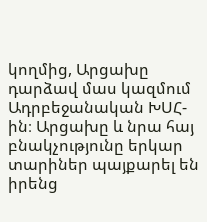կողմից, Արցախը դարձավ մաս կազմում Ադրբեջանական ԽՍՀ-ին։ Արցախը և նրա հայ բնակչությունը երկար տարիներ պայքարել են իրենց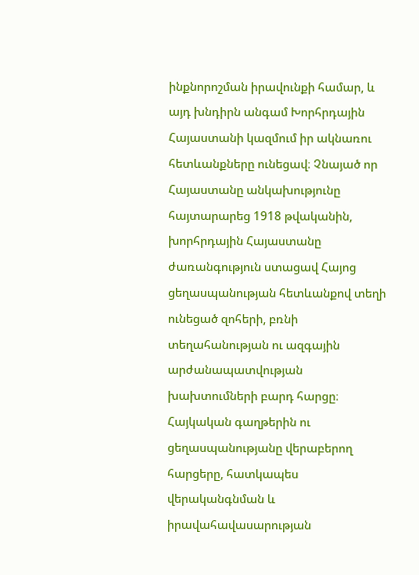ինքնորոշման իրավունքի համար, և այդ խնդիրն անգամ Խորհրդային Հայաստանի կազմում իր ակնառու հետևանքները ունեցավ։ Չնայած որ Հայաստանը անկախությունը հայտարարեց 1918 թվականին, խորհրդային Հայաստանը ժառանգություն ստացավ Հայոց ցեղասպանության հետևանքով տեղի ունեցած զոհերի, բռնի տեղահանության ու ազգային արժանապատվության խախտումների բարդ հարցը։ Հայկական գաղթերին ու ցեղասպանությանը վերաբերող հարցերը, հատկապես վերականգնման և իրավահավասարության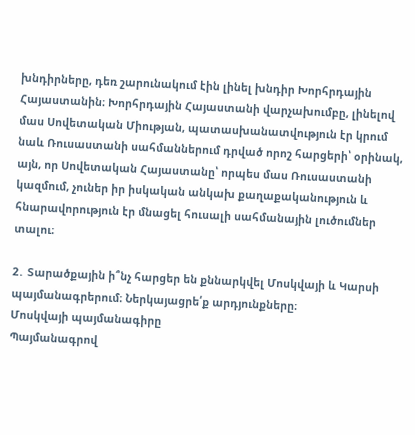խնդիրները, դեռ շարունակում էին լինել խնդիր Խորհրդային Հայաստանին։ Խորհրդային Հայաստանի վարչախումբը, լինելով մաս Սովետական Միության, պատասխանատվություն էր կրում նաև Ռուսաստանի սահմաններում դրված որոշ հարցերի՝ օրինակ, այն, որ Սովետական Հայաստանը՝ որպես մաս Ռուսաստանի կազմում, չուներ իր իսկական անկախ քաղաքականություն և հնարավորություն էր մնացել հուսալի սահմանային լուծումներ տալու։

2․ Տարածքային ի՞նչ հարցեր են քննարկվել Մոսկվայի և Կարսի պայմանագրերում։ Ներկայացրե՛ք արդյունքները։
Մոսկվայի պայմանագիրը
Պայմանագրով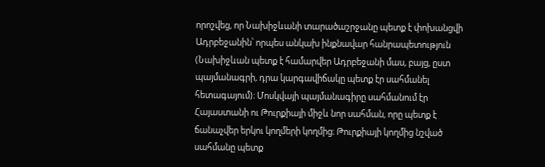որոշվեց, որ Նախիջևանի տարածաշրջանը պետք է փոխանցվի Ադրբեջանին՝ որպես անկախ ինքնավար հանրապետություն (Նախիջևան պետք է համարվեր Ադրբեջանի մաս, բայց, ըստ պայմանագրի, դրա կարգավիճակը պետք էր սահմանել հետագայում)։ Մոսկվայի պայմանագիրը սահմանում էր Հայաստանի ու Թուրքիայի միջև նոր սահման, որը պետք է ճանաչվեր երկու կողմերի կողմից։ Թուրքիայի կողմից նշված սահմանը պետք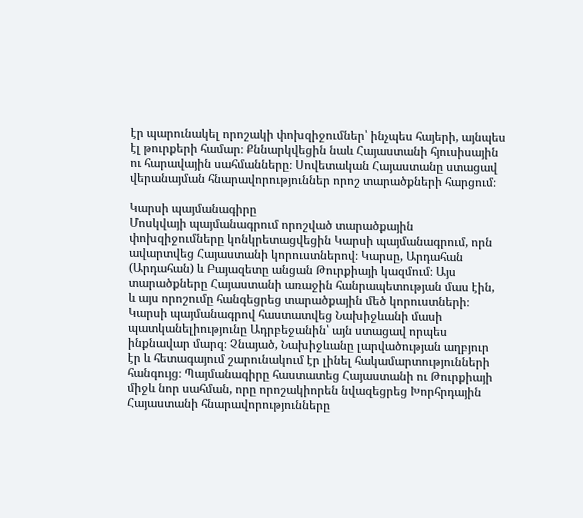էր պարունակել որոշակի փոխզիջումներ՝ ինչպես հայերի, այնպես էլ թուրքերի համար։ Քննարկվեցին նաև Հայաստանի հյուսիսային ու հարավային սահմանները։ Սովետական Հայաստանը ստացավ վերանայման հնարավորություններ որոշ տարածքների հարցում։

Կարսի պայմանագիրը
Մոսկվայի պայմանագրում որոշված տարածքային փոխզիջումները կոնկրետացվեցին Կարսի պայմանագրում, որն ավարտվեց Հայաստանի կորուստներով։ Կարսը, Արդահան (Արդահան) և Բայազետը անցան Թուրքիայի կազմում։ Այս տարածքները Հայաստանի առաջին հանրապետության մաս էին, և այս որոշումը հանգեցրեց տարածքային մեծ կորուստների։ Կարսի պայմանագրով հաստատվեց Նախիջևանի մասի պատկանելիությունը Ադրբեջանին՝ այն ստացավ որպես ինքնավար մարզ։ Չնայած, Նախիջևանը լարվածության աղբյուր էր և հետագայում շարունակում էր լինել հակամարտությունների հանգույց։ Պայմանագիրը հաստատեց Հայաստանի ու Թուրքիայի միջև նոր սահման, որը որոշակիորեն նվազեցրեց Խորհրդային Հայաստանի հնարավորությունները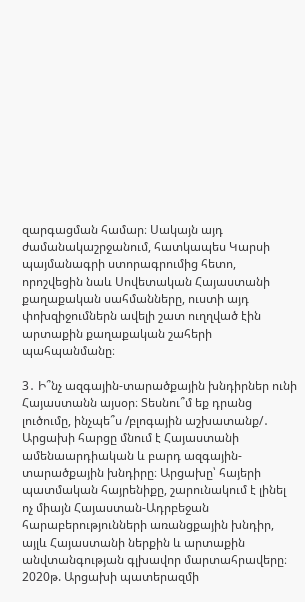զարգացման համար։ Սակայն այդ ժամանակաշրջանում, հատկապես Կարսի պայմանագրի ստորագրումից հետո, որոշվեցին նաև Սովետական Հայաստանի քաղաքական սահմանները, ուստի այդ փոխզիջումներն ավելի շատ ուղղված էին արտաքին քաղաքական շահերի պահպանմանը։

3․ Ի՞նչ ազգային-տարածքային խնդիրներ ունի Հայաստանն այսօր։ Տեսնու՞մ եք դրանց լուծումը, ինչպե՞ս /բլոգային աշխատանք/․
Արցախի հարցը մնում է Հայաստանի ամենաարդիական և բարդ ազգային-տարածքային խնդիրը։ Արցախը՝ հայերի պատմական հայրենիքը, շարունակում է լինել ոչ միայն Հայաստան-Ադրբեջան հարաբերությունների առանցքային խնդիր, այլև Հայաստանի ներքին և արտաքին անվտանգության գլխավոր մարտահրավերը։ 2020թ. Արցախի պատերազմի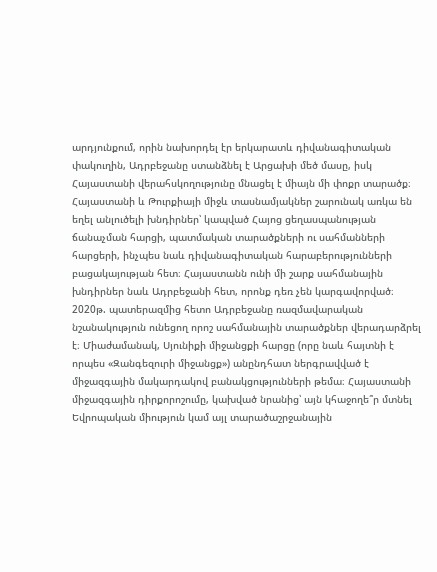արդյունքում, որին նախորդել էր երկարատև դիվանագիտական փակուղին, Ադրբեջանը ստանձնել է Արցախի մեծ մասը, իսկ Հայաստանի վերահսկողությունը մնացել է միայն մի փոքր տարածք։ Հայաստանի և Թուրքիայի միջև տասնամյակներ շարունակ առկա են եղել անլուծելի խնդիրներ՝ կապված Հայոց ցեղասպանության ճանաչման հարցի, պատմական տարածքների ու սահմանների հարցերի, ինչպես նաև դիվանագիտական հարաբերությունների բացակայության հետ։ Հայաստանն ունի մի շարք սահմանային խնդիրներ նաև Ադրբեջանի հետ, որոնք դեռ չեն կարգավորված։ 2020թ. պատերազմից հետո Ադրբեջանը ռազմավարական նշանակություն ունեցող որոշ սահմանային տարածքներ վերադարձրել է։ Միաժամանակ, Սյունիքի միջանցքի հարցը (որը նաև հայտնի է որպես «Զանգեզուրի միջանցք») անընդհատ ներգրավված է միջազգային մակարդակով բանակցությունների թեմա։ Հայաստանի միջազգային դիրքորոշումը, կախված նրանից՝ այն կհաջողե՞ր մտնել Եվրոպական միություն կամ այլ տարածաշրջանային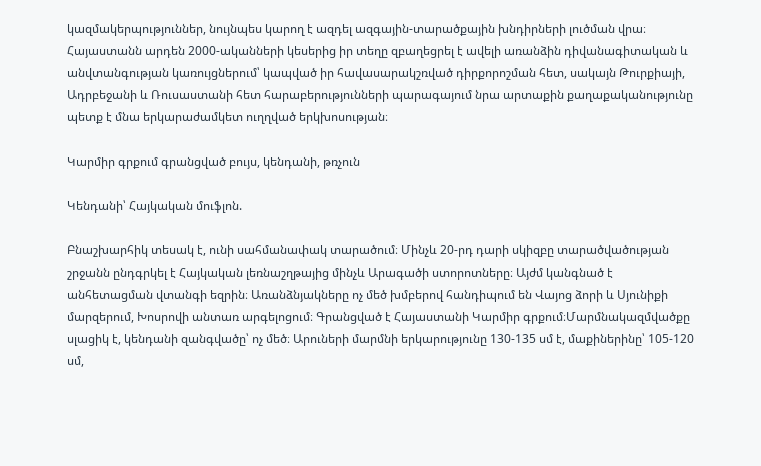կազմակերպություններ, նույնպես կարող է ազդել ազգային-տարածքային խնդիրների լուծման վրա։ Հայաստանն արդեն 2000-ականների կեսերից իր տեղը զբաղեցրել է ավելի առանձին դիվանագիտական և անվտանգության կառույցներում՝ կապված իր հավասարակշռված դիրքորոշման հետ, սակայն Թուրքիայի, Ադրբեջանի և Ռուսաստանի հետ հարաբերությունների պարագայում նրա արտաքին քաղաքականությունը պետք է մնա երկարաժամկետ ուղղված երկխոսության։

Կարմիր գրքում գրանցված բույս, կենդանի, թռչուն

Կենդանի՝ Հայկական մուֆլոն.

Բնաշխարհիկ տեսակ է, ունի սահմանափակ տարածում։ Մինչև 20-րդ դարի սկիզբը տարածվածության շրջանն ընդգրկել է Հայկական լեռնաշղթայից մինչև Արագածի ստորոտները։ Այժմ կանգնած է անհետացման վտանգի եզրին։ Առանձնյակները ոչ մեծ խմբերով հանդիպում են Վայոց ձորի և Սյունիքի մարզերում, Խոսրովի անտառ արգելոցում։ Գրանցված է Հայաստանի Կարմիր գրքում։Մարմնակազմվածքը սլացիկ է, կենդանի զանգվածը՝ ոչ մեծ։ Արուների մարմնի երկարությունը 130-135 սմ է, մաքիներինը՝ 105-120 սմ,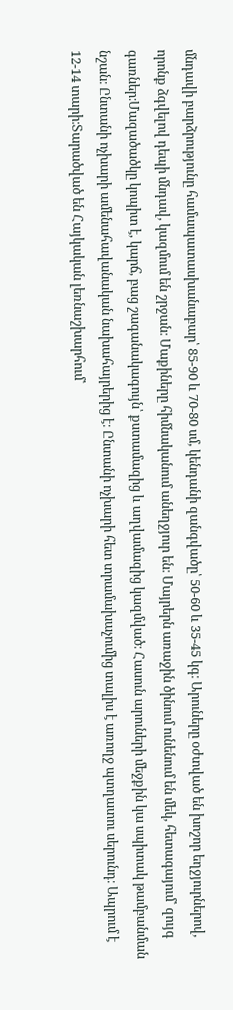մնդավի բարձրությունը համապատասխանաբար՝ 85-90 և 70-80 սմ, կենդանի զանգվածը՝ 50-60 և 35-45 կգ։ Արուները օժտված են խոշոր եղջյուրներով, որոնք ձգվելով դեպի մնդավ, կազմում են շրջան։ Մաքիները հիմնականում անեղջյուր են։ Մայրերն առաջին ծինում ունենում են մեկ, հետագայում՝ զույգ գառներ։Մազածածկը կոպիտ է, կարճ, բաց շագանակագույն՝ քստամազից և աղվամազից կազմված։ Հասուն արուների մեջքին կա սպիտակ թամբանման նշան։ Ընտանի ոչխարի ամենահավանական նախահայրերից է։ Ընտանի ոչխարի հետ տրամախաչումից տալիս է առողջ պտղատու սերունդ։ Ապրում է 12-14 տարի։Տարածված են Հայկական լեռնաշխարհում՝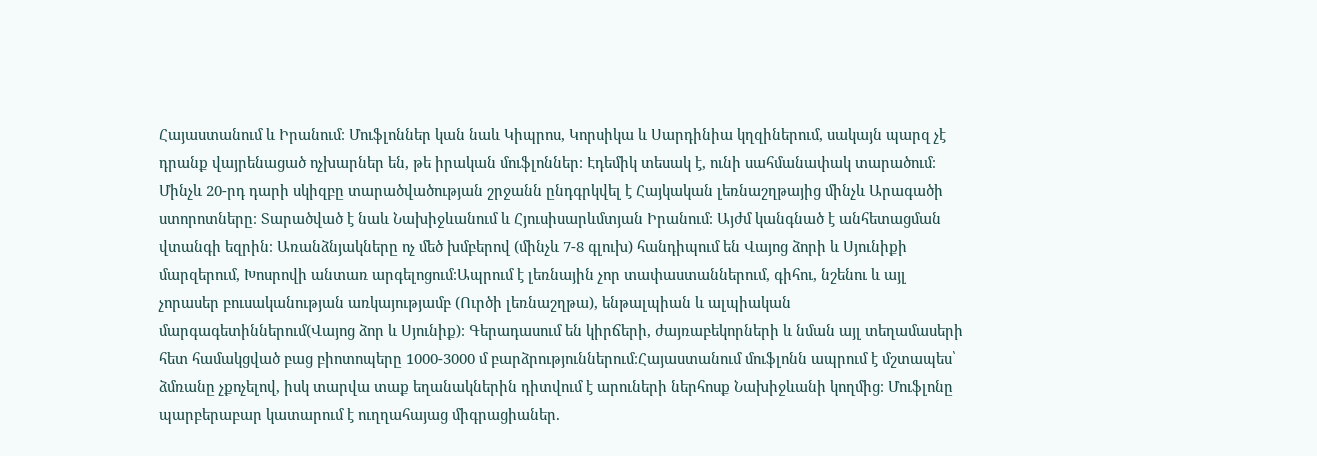Հայաստանում և Իրանում։ Մուֆլոններ կան նաև Կիպրոս, Կորսիկա և Սարդինիա կղզիներում, սակայն պարզ չէ դրանք վայրենացած ոչխարներ են, թե իրական մուֆլոններ։ Էդեմիկ տեսակ է, ունի սահմանափակ տարածում։ Մինչև 20-րդ դարի սկիզբը տարածվածության շրջանն ընդգրկվել է Հայկական լեռնաշղթայից մինչև Արագածի ստորոտները։ Տարածված է նաև Նախիջևանում և Հյուսիսարևմտյան Իրանում։ Այժմ կանգնած է անհետացման վտանգի եզրին։ Առանձնյակները ոչ մեծ խմբերով (մինչև 7-8 գլուխ) հանդիպում են Վայոց ձորի և Սյունիքի մարզերում, Խոսրովի անտառ արգելոցում։Ապրում է լեռնային չոր տափաստաններում, գիհու, նշենու և այլ չորասեր բուսականության առկայությամբ (Ուրծի լեռնաշղթա), ենթալպիան և ալպիական մարգագետիններում(Վայոց ձոր և Սյունիք)։ Գերադասում են կիրճերի, ժայռաբեկորների և նման այլ տեղամասերի հետ համակցված բաց բիոտոպերը 1000-3000 մ բարձրություններում։Հայաստանում մուֆլոնն ապրում է մշտապես՝ ձմռանը չքոչելով, իսկ տարվա տաք եղանակներին դիտվում է արուների ներհոսք Նախիջևանի կողմից։ Մուֆլոնը պարբերաբար կատարում է ուղղահայաց միգրացիաներ.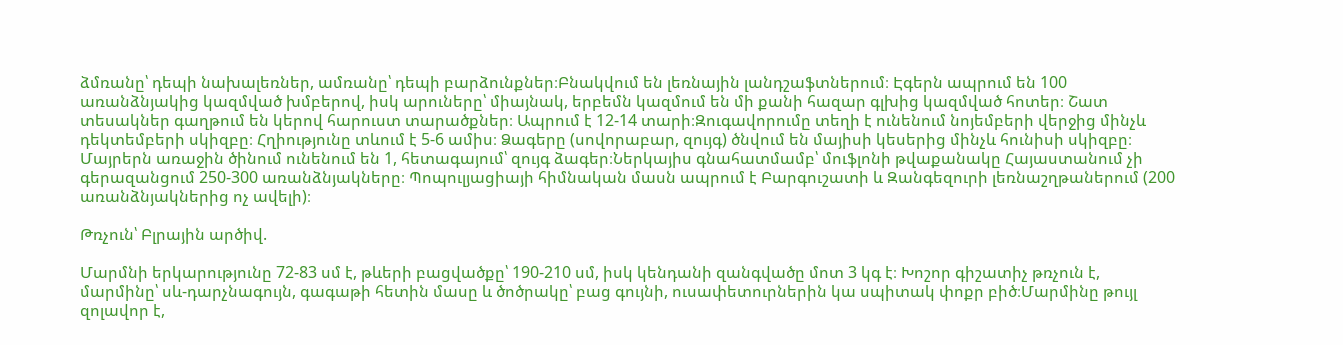ձմռանը՝ դեպի նախալեռներ, ամռանը՝ դեպի բարձունքներ։Բնակվում են լեռնային լանդշաֆտներում։ Էգերն ապրում են 100 առանձնյակից կազմված խմբերով, իսկ արուները՝ միայնակ, երբեմն կազմում են մի քանի հազար գլխից կազմված հոտեր։ Շատ տեսակներ գաղթում են կերով հարուստ տարածքներ։ Ապրում է 12-14 տարի։Զուգավորումը տեղի է ունենում նոյեմբերի վերջից մինչև դեկտեմբերի սկիզբը։ Հղիությունը տևում է 5-6 ամիս։ Ձագերը (սովորաբար, զույգ) ծնվում են մայիսի կեսերից մինչև հունիսի սկիզբը։ Մայրերն առաջին ծինում ունենում են 1, հետագայում՝ զույգ ձագեր։Ներկայիս գնահատմամբ՝ մուֆլոնի թվաքանակը Հայաստանում չի գերազանցում 250-300 առանձնյակները։ Պոպուլյացիայի հիմնական մասն ապրում է Բարգուշատի և Զանգեզուրի լեռնաշղթաներում (200 առանձնյակներից ոչ ավելի)։

Թռչուն՝ Բլրային արծիվ.

Մարմնի երկարությունը 72-83 սմ է, թևերի բացվածքը՝ 190-210 սմ, իսկ կենդանի զանգվածը մոտ 3 կգ է։ Խոշոր գիշատիչ թռչուն է, մարմինը՝ սև-դարչնագույն, գագաթի հետին մասը և ծոծրակը՝ բաց գույնի, ուսափետուրներին կա սպիտակ փոքր բիծ։Մարմինը թույլ զոլավոր է,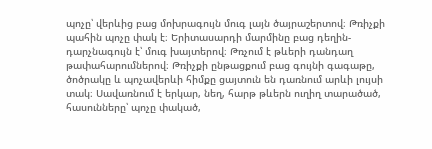պոչը՝ վերևից բաց մոխրագույն մուգ լայն ծայրաշերտով։ Թռիչքի պահին պոչը փակ է։ Երիտասարդի մարմինը բաց դեղին-դարչնագույն է՝ մուգ խայտերով։ Թռչում է թևերի դանդաղ թափահարումներով։ Թռիչքի ընթացքում բաց գույնի գագաթը, ծոծրակը և պոչավերևի հիմքը ցայտուն են դառնում արևի լույսի տակ։ Սավառնում է երկար, նեղ, հարթ թևերն ուղիղ տարածած, հասունները՝ պոչը փակած,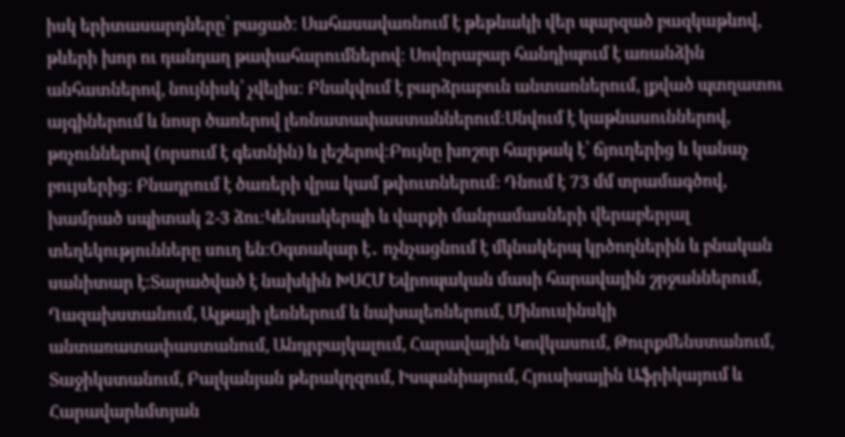իսկ երիտասարդները՝ բացած։ Սահասավառնում է թեթևակի վեր պարզած բազկաթևով, թևերի խոր ու դանդաղ թափահարումներով։ Սովորաբար հանդիպում է առանձին անհատներով, նույնիսկ՝ չվելիս։ Բնակվում է բարձրաբուն անտառներում, լքված պտղատու այգիներում և նոսր ծառերով լեռնատափաստաններում։Սնվում է կաթնասուններով, թռչուններով (որսում է գետնին) և լեշերով։Բույնը խոշոր հարթակ է՝ ճյուղերից և կանաչ բույսերից։ Բնադրում է ծառերի վրա կամ թփուտներում։ Դնում է 73 մմ տրամագծով, խամրած սպիտակ 2-3 ձու։Կենսակերպի և վարքի մանրամասների վերաբերյալ տեղեկությունները սուղ են։Օգտակար է․ ոչնչացնում է մկնակերպ կրծողներին և բնական սանիտար է։Տարածված է նախկին ԽՍՀՄ Եվրոպական մասի հարավային շրջաններում, Ղազախստանում, Ալթայի լեռներում և նախալեռներում, Մինուսինսկի անտառատափաստանում, Անդրբայկալում, Հարավային Կովկասում, Թուրքմենստանում, Տաջիկստանում, Բալկանյան թերակղզում, Իսպանիայում, Հյուսիսային Աֆրիկայում և Հարավարևմտյան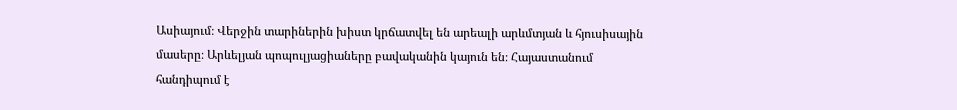Ասիայում։ Վերջին տարիներին խիստ կրճատվել են արեալի արևմտյան և հյուսիսային մասերը։ Արևելյան պոպուլյացիաները բավականին կայուն են։ Հայաստանում հանդիպում է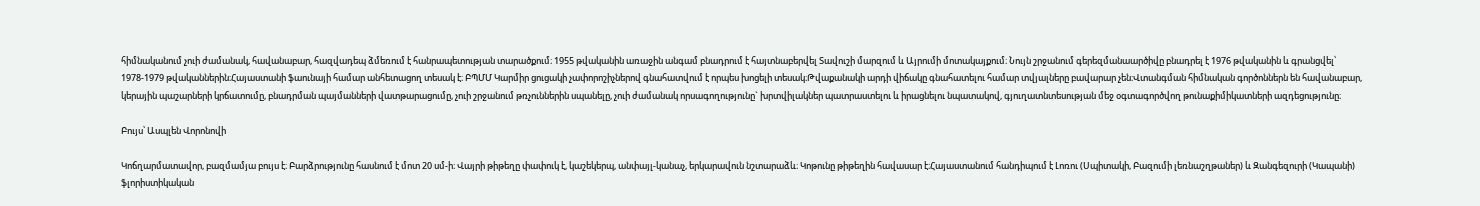հիմնականում չուի ժամանակ, հավանաբար, հազվադեպ ձմեռում է հանրապետության տարածքում։ 1955 թվականին առաջին անգամ բնադրում է հայտնաբերվել Տավուշի մարզում և Այրումի մոտակայքում։ Նույն շրջանում գերեզմանաարծիվը բնադրել է 1976 թվականին և գրանցվել՝ 1978-1979 թվականներին։Հայաստանի ֆաունայի համար անհետացող տեսակ է։ ԲՊՄՄ Կարմիր ցուցակի չափորոշիչներով գնահատվում է որպես խոցելի տեսակ։Թվաքանակի արդի վիճակը գնահատելու համար տվյալները բավարար չեն։Վտանգման հիմնական գործոններն են հավանաբար, կերային պաշարների կրճատումը, բնադրման պայմանների վատթարացումը, չուի շրջանում թռչուններին սպանելը, չուի ժամանակ որսագողությունը` խրտվիլակներ պատրաստելու և իրացնելու նպատակով, գյուղատնտեսության մեջ օգտագործվող թունաքիմիկատների ազդեցությունը։

Բույս՝ Ասպլեն Վորոնովի

Կոճղարմատավոր, բազմամյա բույս է։ Բարձրությունը հասնում է մոտ 20 սմ-ի։ Վայրի թիթեղը փափուկ է, կաշեկերպ, անփայլ-կանաչ, երկարավուն նշտարաձև։ Կոթունը թիթեղին հավասար է։Հայաստանում հանդիպում է Լոռու (Սպիտակի, Բազումի լեռնաշղթաներ) և Զանգեզուրի (Կապանի) ֆլորիստիկական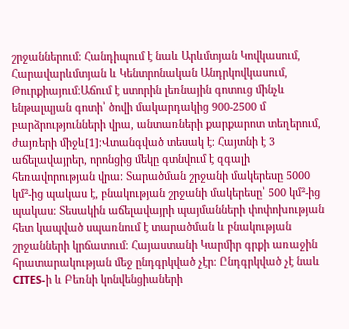շրջաններում։ Հանդիպում է նաև Արևմտյան Կովկասում, Հարավարևմտյան և Կենտրոնական Անդրկովկասում, Թուրքիայում։Աճում է ստորին լեռնային գոտուց մինչև ենթալպյան գոտի՝ ծովի մակարդակից 900-2500 մ բարձրությունների վրա, անտառների քարքարոտ տեղերում, ժայռերի միջև[1]։Վտանգված տեսակ է։ Հայտնի է 3 աճելավայրեր, որոնցից մեկը գտնվում է զգալի հեռավորության վրա։ Տարածման շրջանի մակերեսը 5000 կմ²-ից պակաս է, բնակության շրջանի մակերեսը՝ 500 կմ²-ից պակաս։ Տեսակին աճելավայրի պայմանների փոփոխության հետ կապված սպառնում է տարածման և բնակության շրջանների կրճատում։ Հայաստանի Կարմիր գրքի առաջին հրատարակության մեջ ընդգրկված չէր։ Ընդգրկված չէ նաև CITES-ի և Բեռնի կոնվենցիաների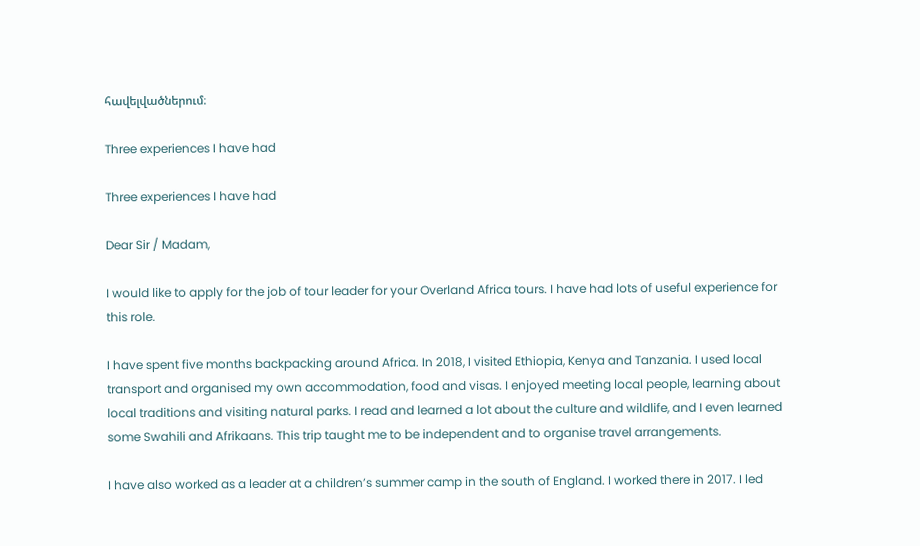հավելվածներում։

Three experiences I have had

Three experiences I have had

Dear Sir / Madam,

I would like to apply for the job of tour leader for your Overland Africa tours. I have had lots of useful experience for this role.

I have spent five months backpacking around Africa. In 2018, I visited Ethiopia, Kenya and Tanzania. I used local transport and organised my own accommodation, food and visas. I enjoyed meeting local people, learning about local traditions and visiting natural parks. I read and learned a lot about the culture and wildlife, and I even learned some Swahili and Afrikaans. This trip taught me to be independent and to organise travel arrangements.

I have also worked as a leader at a children’s summer camp in the south of England. I worked there in 2017. I led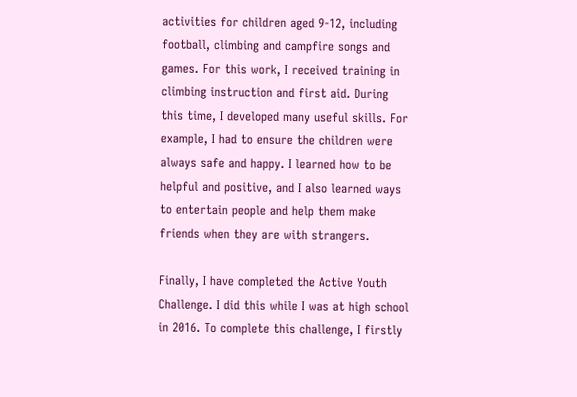activities for children aged 9-12, including football, climbing and campfire songs and games. For this work, I received training in climbing instruction and first aid. During this time, I developed many useful skills. For example, I had to ensure the children were always safe and happy. I learned how to be helpful and positive, and I also learned ways to entertain people and help them make friends when they are with strangers.

Finally, I have completed the Active Youth Challenge. I did this while I was at high school in 2016. To complete this challenge, I firstly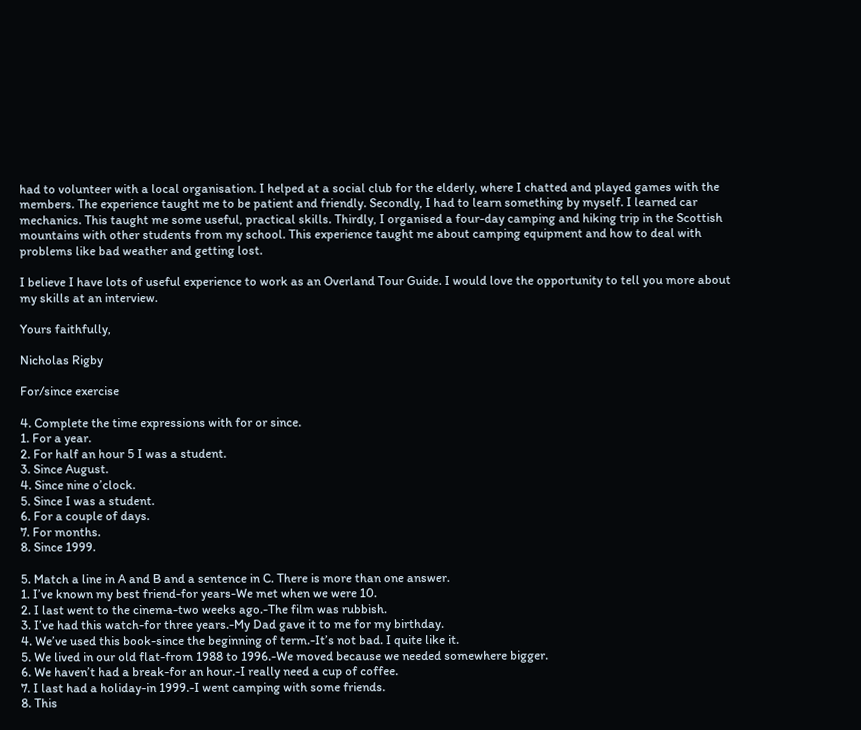had to volunteer with a local organisation. I helped at a social club for the elderly, where I chatted and played games with the members. The experience taught me to be patient and friendly. Secondly, I had to learn something by myself. I learned car mechanics. This taught me some useful, practical skills. Thirdly, I organised a four-day camping and hiking trip in the Scottish mountains with other students from my school. This experience taught me about camping equipment and how to deal with problems like bad weather and getting lost.

I believe I have lots of useful experience to work as an Overland Tour Guide. I would love the opportunity to tell you more about my skills at an interview.

Yours faithfully,

Nicholas Rigby

For/since exercise

4. Complete the time expressions with for or since.
1. For a year.
2. For half an hour 5 I was a student.
3. Since August.
4. Since nine o’clock.
5. Since I was a student.
6. For a couple of days.
7. For months.
8. Since 1999.

5. Match a line in A and B and a sentence in C. There is more than one answer.
1. I’ve known my best friend-for years-We met when we were 10.
2. I last went to the cinema-two weeks ago.-The film was rubbish.
3. I’ve had this watch-for three years.-My Dad gave it to me for my birthday.
4. We’ve used this book-since the beginning of term.-It’s not bad. I quite like it.
5. We lived in our old flat-from 1988 to 1996.-We moved because we needed somewhere bigger.
6. We haven’t had a break-for an hour.-I really need a cup of coffee.
7. I last had a holiday-in 1999.-I went camping with some friends.
8. This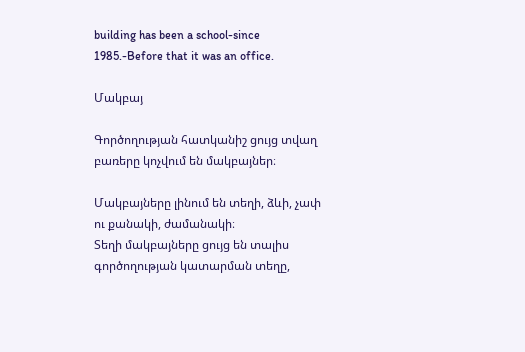building has been a school-since 1985.-Before that it was an office.

Մակբայ

Գործողության հատկանիշ ցույց տվաղ բառերը կոչվում են մակբայներ։

Մակբայները լինում են տեղի, ձևի, չափ ու քանակի, ժամանակի։
Տեղի մակբայները ցույց են տալիս գործողության կատարման տեղը,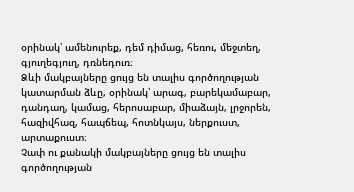օրինակ՝ ամենուրեք, դեմ դիմաց, հեռու, մեջտեղ, գյուղեգյուղ, դռնեդուռ։
Ձևի մակբայները ցույց են տալիս գործողության կատարման ձևը, օրինակ՝ արագ, բարեկամաբար, դանդաղ, կամաց, հերոսաբար, միաձայն, լրջորեն, հազիվհազ, հապճեպ, հոտնկայս, ներքուստ, արտաքուստ։
Չափ ու քանակի մակբայները ցույց են տալիս գործողության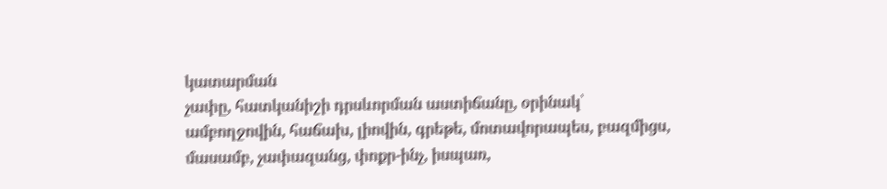կատարման
չափը, հատկանիշի դրսևորման աստիճանը, օրինակ՝ ամբողջովին, հաճախ, լիովին, գրեթե, մոտավորապես, բազմիցս, մասամբ, չափազանց, փոքր-ինչ, իսպառ,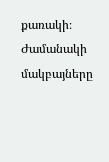քառակի։
Ժամանակի մակբայները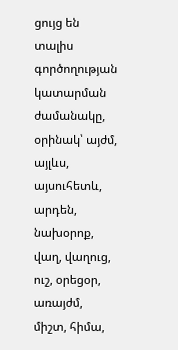ցույց են տալիս գործողության կատարման ժամանակը, օրինակ՝ այժմ, այլևս, այսուհետև, արդեն, նախօրոք, վաղ, վաղուց, ուշ, օրեցօր, առայժմ, միշտ, հիմա,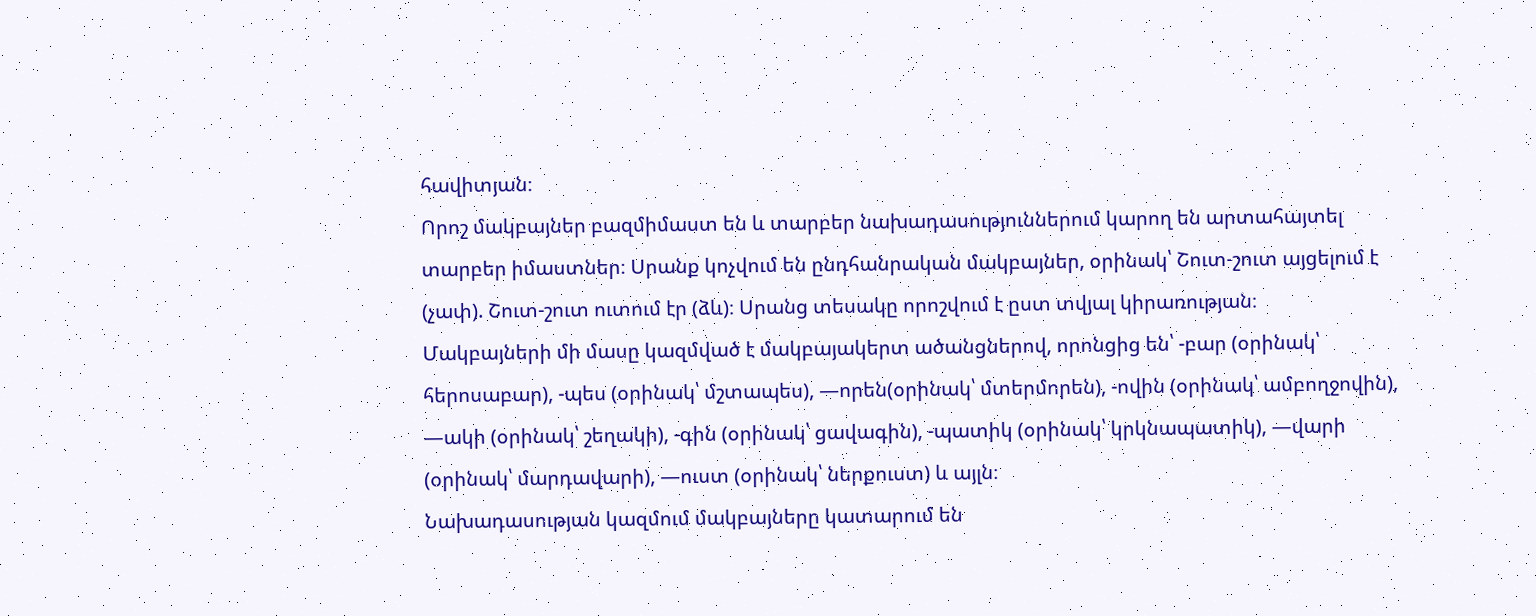հավիտյան։
Որոշ մակբայներ բազմիմաստ են և տարբեր նախադասություններում կարող են արտահայտել տարբեր իմաստներ։ Սրանք կոչվում են ընդհանրական մակբայներ, օրինակ՝ Շուտ-շուտ այցելում է (չափ). Շուտ-շուտ ուտում էր (ձև)։ Սրանց տեսակը որոշվում է ըստ տվյալ կիրառության։
Մակբայների մի մասը կազմված է մակբայակերտ ածանցներով, որոնցից են՝ -բար (օրինակ՝ հերոսաբար), -պես (օրինակ՝ մշտապես), —որեն(օրինակ՝ մտերմորեն), -ովին (օրինակ՝ ամբողջովին), —ակի (օրինակ՝ շեղակի), -գին (օրինակ՝ ցավագին), -պատիկ (օրինակ՝ կրկնապատիկ), —վարի (օրինակ՝ մարդավարի), —ուստ (օրինակ՝ ներքուստ) և այլն։
Նախադասության կազմում մակբայները կատարում են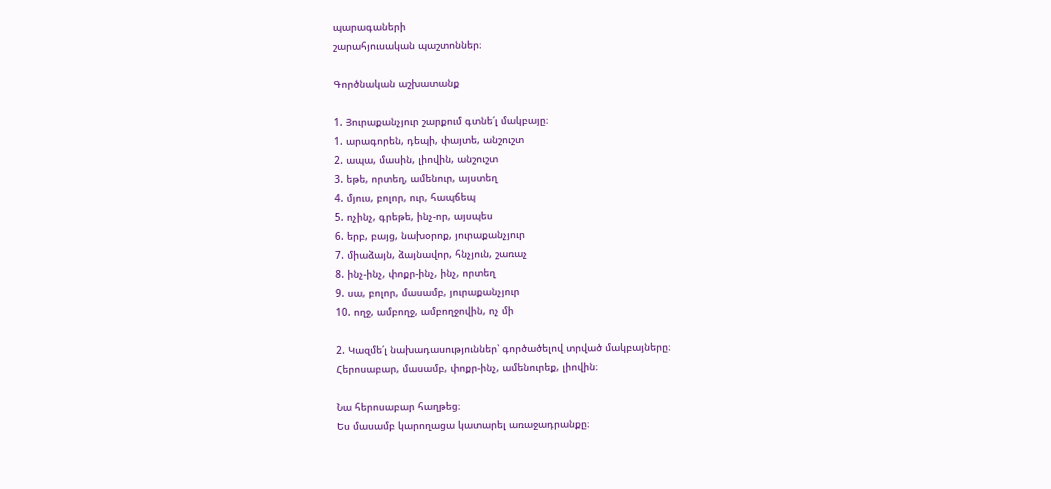պարագաների
շարահյուսական պաշտոններ։

Գործնական աշխատանք

1. Յուրաքանչյուր շարքում գտնե՛լ մակբայը։
1. արագորեն, դեպի, փայտե, անշուշտ
2. ապա, մասին, լիովին, անշուշտ
3. եթե, որտեղ, ամենուր, այստեղ
4. մյուս, բոլոր, ուր, հապճեպ
5. ոչինչ, գրեթե, ինչ-որ, այսպես
6. երբ, բայց, նախօրոք, յուրաքանչյուր
7. միաձայն, ձայնավոր, հնչյուն, շառաչ
8. ինչ-ինչ, փոքր-ինչ, ինչ, որտեղ
9. սա, բոլոր, մասամբ, յուրաքանչյուր
10. ողջ, ամբողջ, ամբողջովին, ոչ մի

2. Կազմե՛լ նախադասություններ՝ գործածելով տրված մակբայները։
Հերոսաբար, մասամբ, փոքր-ինչ, ամենուրեք, լիովին։

Նա հերոսաբար հաղթեց։
Ես մասամբ կարողացա կատարել առաջադրանքը։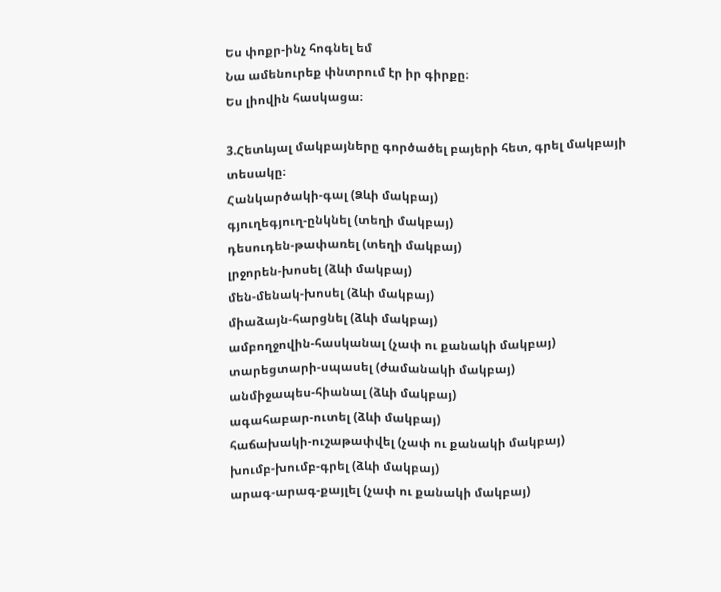Ես փոքր-ինչ հոգնել եմ
Նա ամենուրեք փնտրում էր իր գիրքը։
Ես լիովին հասկացա։

3.Հետևյալ մակբայները գործածել բայերի հետ, գրել մակբայի տեսակը։
Հանկարծակի-գալ (Ձևի մակբայ)
գյուղեգյուղ-ընկնել (տեղի մակբայ)
դեսուդեն-թափառել (տեղի մակբայ)
լրջորեն-խոսել (ձևի մակբայ)
մեն-մենակ-խոսել (ձևի մակբայ)
միաձայն-հարցնել (ձևի մակբայ)
ամբողջովին-հասկանալ (չափ ու քանակի մակբայ)
տարեցտարի-սպասել (ժամանակի մակբայ)
անմիջապես-հիանալ (ձևի մակբայ)
ագահաբար-ուտել (ձևի մակբայ)
հաճախակի-ուշաթափվել (չափ ու քանակի մակբայ)
խումբ-խումբ-գրել (ձևի մակբայ)
արագ-արագ-քայլել (չափ ու քանակի մակբայ)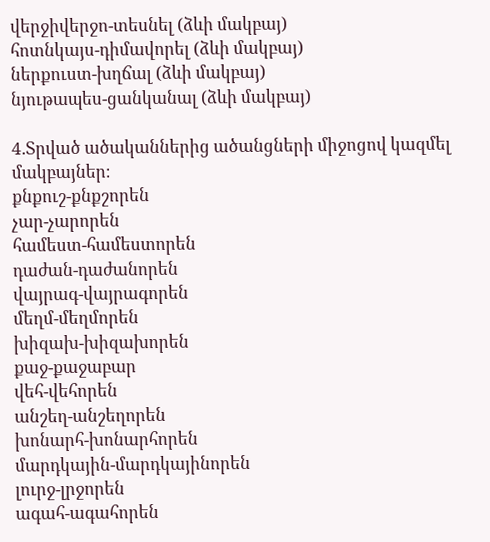վերջիվերջո-տեսնել (ձևի մակբայ)
հոտնկայս-դիմավորել (ձևի մակբայ)
ներքուստ-խղճալ (ձևի մակբայ)
նյութապես-ցանկանալ (ձևի մակբայ)

4.Տրված ածականներից ածանցների միջոցով կազմել մակբայներ։
քնքուշ-քնքշորեն
չար-չարորեն
համեստ-համեստորեն
դաժան-դաժանորեն
վայրագ-վայրագորեն
մեղմ-մեղմորեն
խիզախ-խիզախորեն
քաջ-քաջաբար
վեհ-վեհորեն
անշեղ-անշեղորեն
խոնարհ-խոնարհորեն
մարդկային-մարդկայինորեն
լուրջ-լրջորեն
ագահ-ագահորեն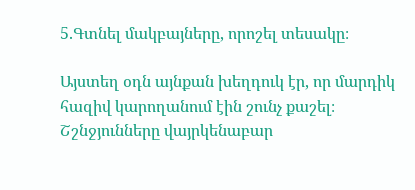5.Գտնել մակբայները, որոշել տեսակը։

Այստեղ օդն այնքան խեղդուկ էր, որ մարդիկ հազիվ կարողանում էին շունչ քաշել։ Շշնջյունները վայրկենաբար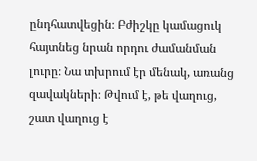ընդհատվեցին։ Բժիշկը կամացուկ հայտնեց նրան որդու ժամանման լուրը։ Նա տխրում էր մենակ, առանց զավակների։ Թվում է, թե վաղուց, շատ վաղուց է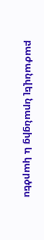բաժանվել նրանցից և կարծես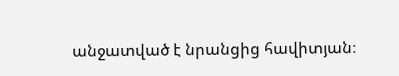անջատված է նրանցից հավիտյան։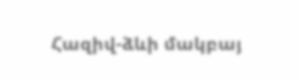Հազիվ-ձևի մակբայ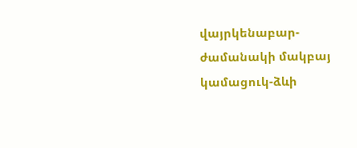վայրկենաբար-ժամանակի մակբայ
կամացուկ-ձևի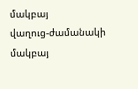մակբայ
վաղուց-ժամանակի մակբայ